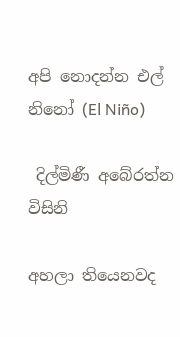අපි නොදන්න එල් නිනෝ (El Niño)

 දිල්මිණී අබේරත්න විසිනි

අහලා තියෙනවද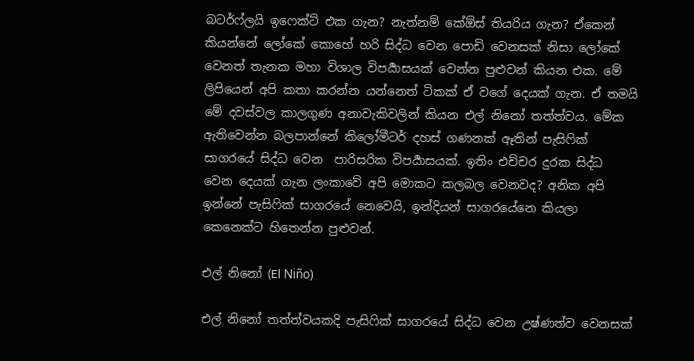බටර්ෆ්ලයි ඉෆෙක්ට් එක ගැන? නැත්නම් කේඕස් තියරිය ගැන? ඒකෙන් කියන්නේ ලෝකේ කොහේ හරි සිද්ධ වෙන පොඩි වෙනසක් නිසා ලෝකේ වෙනත් තැනක මහා විශාල විපර්‍යාසයක් වෙන්න පුළුවන් කියන එක. මේ ලිපියෙන් අපි කතා කරන්න යන්නෙත් ටිකක් ඒ වගේ දෙයක් ගැන. ඒ තමයි මේ දවස්වල කාලගුණ අනාවැකිවලින් කියන එල් නිනෝ තත්ත්වය. මේක ඇතිවෙන්න බලපාන්නේ කිලෝමීටර් දහස් ගණනක් ඈතින් පැසිෆික් සාගරයේ සිද්ධ වෙන  පාරිසරික විපර්‍යාසයක්. ඉතිං එච්චර දුරක සිද්ධ වෙන දෙයක් ගැන ලංකාවේ අපි මොකට කලබල වෙනවද? අනික අපි ඉන්නේ පැසිෆික් සාගරයේ නෙවෙයි, ඉන්දියන් සාගරයේනෙ කියලා කෙනෙක්ට හිතෙන්න පුළුවන්.

එල් නිනෝ (El Niño)

එල් නිනෝ තත්ත්වයකදි පැසිෆික් සාගරයේ සිද්ධ වෙන උෂ්ණත්ව වෙනසක්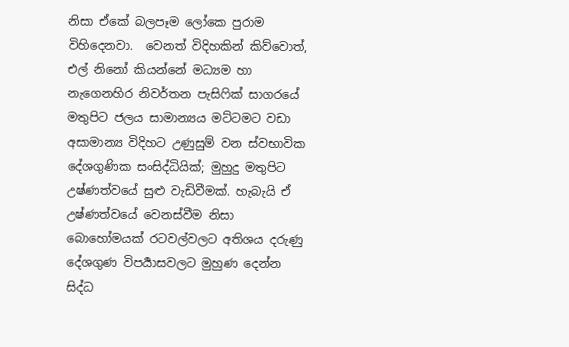නිසා ඒකේ බලපෑම ලෝකෙ පුරාම විහිදෙනවා.  වෙනත් විදිහකින් කිව්වොත්, එල් නිනෝ කියන්නේ මධ්‍යම හා නැගෙනහිර නිවර්තන පැසිෆික් සාගරයේ මතුපිට ජලය සාමාන්‍යය මට්ටමට වඩා අසාමාන්‍ය විදිහට උණුසුම් වන ස්වභාවික දේශගුණික සංසිද්ධියික්; මුහුදු මතුපිට උෂ්ණත්වයේ සුළු වැඩිවීමක්. හැබැයි ඒ උෂ්ණත්වයේ වෙනස්වීම නිසා බොහෝමයක් රටවල්වලට අතිශය දරුණු දේශගුණ විපර්‍යාසවලට මුහුණ දෙන්න සිද්ධ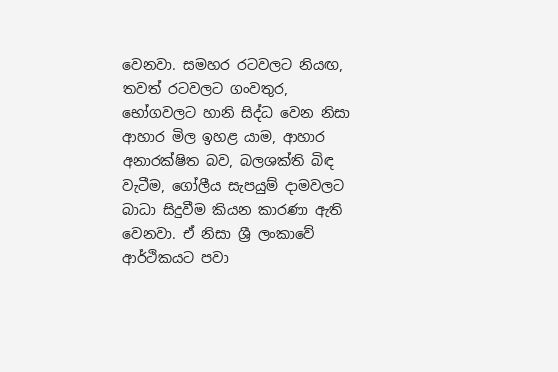වෙනවා. සමහර රටවලට නියඟ, තවත් රටවලට ගංවතුර, භෝගවලට හානි සිද්ධ වෙන නිසා ආහාර මිල ඉහළ යාම, ආහාර අනාරක්ෂිත බව, බලශක්ති බිඳ වැටීම, ගෝලීය සැපයුම් දාමවලට බාධා සිදුවීම කියන කාරණා ඇති වෙනවා. ඒ නිසා ශ්‍රී ලංකාවේ ආර්ථිකයට පවා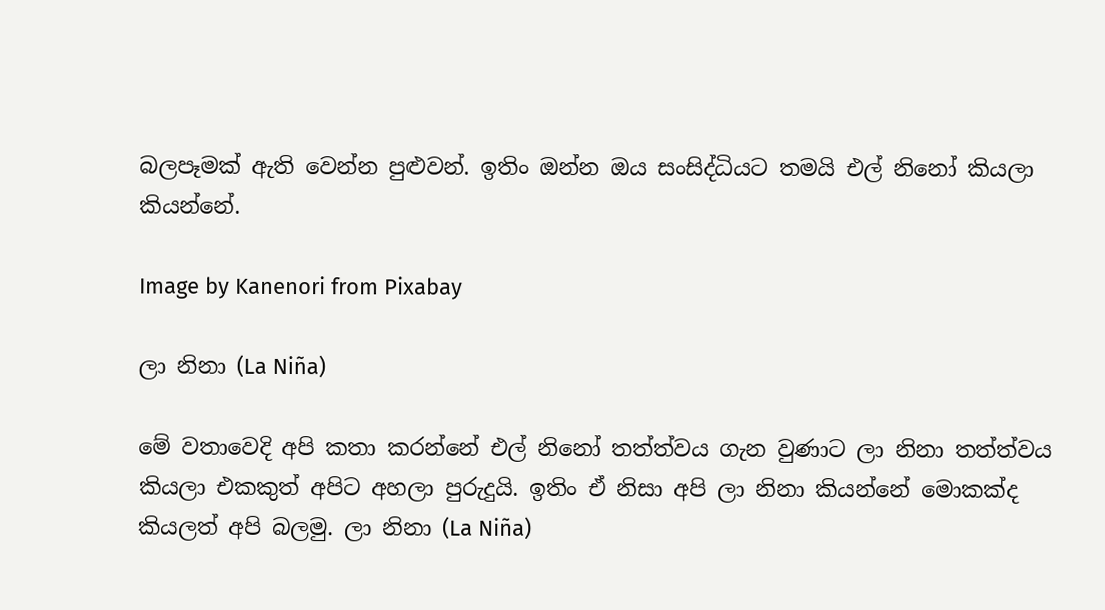බලපෑමක් ඇති වෙන්න පුළුවන්. ඉතිං ඔන්න ඔය සංසිද්ධියට තමයි එල් නිනෝ කියලා කියන්නේ.

Image by Kanenori from Pixabay

ලා නිනා (La Niña)

මේ වතාවෙදි අපි කතා කරන්නේ එල් නිනෝ තත්ත්වය ගැන වුණාට ලා නිනා තත්ත්වය කියලා එකකුත් අපිට අහලා පුරුදුයි. ඉතිං ඒ නිසා අපි ලා නිනා කියන්නේ මොකක්ද කියලත් අපි බලමු. ලා නිනා (La Niña)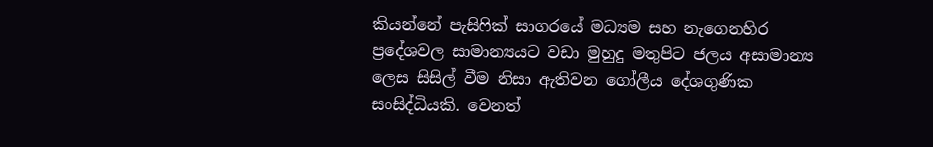කියන්නේ පැසිෆික් සාගරයේ මධ්‍යම සහ නැගෙනහිර ප්‍රදේශවල සාමාන්‍යයට වඩා මුහුදු මතුපිට ජලය අසාමාන්‍ය ලෙස සිසිල් වීම නිසා ඇතිවන ගෝලීය දේශගුණික සංසිද්ධියකි. වෙනත්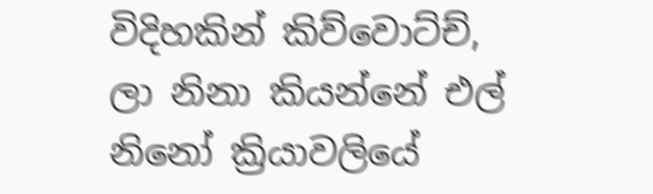විදිහකින් කිව්වොට්ච්, ලා නිනා කියන්නේ එල් නිනෝ ක්‍රියාවලියේ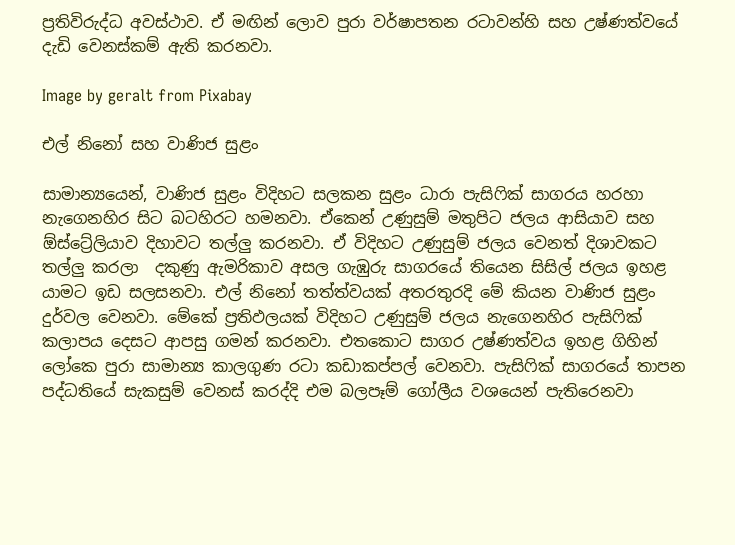ප්‍රතිවිරුද්ධ අවස්ථාව. ඒ මඟින් ලොව පුරා වර්ෂාපතන රටාවන්හි සහ උෂ්ණත්වයේ දැඩි වෙනස්කම් ඇති කරනවා.

Image by geralt from Pixabay

එල් නිනෝ සහ වාණිජ සුළං

සාමාන්‍යයෙන්, වාණිජ සුළං විදිහට සලකන සුළං ධාරා පැසිෆික් සාගරය හරහා නැගෙනහිර සිට බටහිරට හමනවා. ඒකෙන් උණුසුම් මතුපිට ජලය ආසියාව සහ ඕස්ට්‍රේලියාව දිහාවට තල්ලු කරනවා. ඒ විදිහට උණුසුම් ජලය වෙනත් දිශාවකට තල්ලු කරලා  දකුණු ඇමරිකාව අසල ගැඹුරු සාගරයේ තියෙන සිසිල් ජලය ඉහළ යාමට ඉඩ සලසනවා. එල් නිනෝ තත්ත්වයක් අතරතුරදි මේ කියන වාණිජ සුළං දුර්වල වෙනවා. මේකේ ප්‍රතිඵලයක් විදිහට උණුසුම් ජලය නැගෙනහිර පැසිෆික් කලාපය දෙසට ආපසු ගමන් කරනවා. එතකොට සාගර උෂ්ණත්වය ඉහළ ගිහින් ලෝකෙ පුරා සාමාන්‍ය කාලගුණ රටා කඩාකප්පල් වෙනවා. පැසිෆික් සාගරයේ තාපන පද්ධතියේ සැකසුම් වෙනස් කරද්දි එම බලපෑම් ගෝලීය වශයෙන් පැතිරෙනවා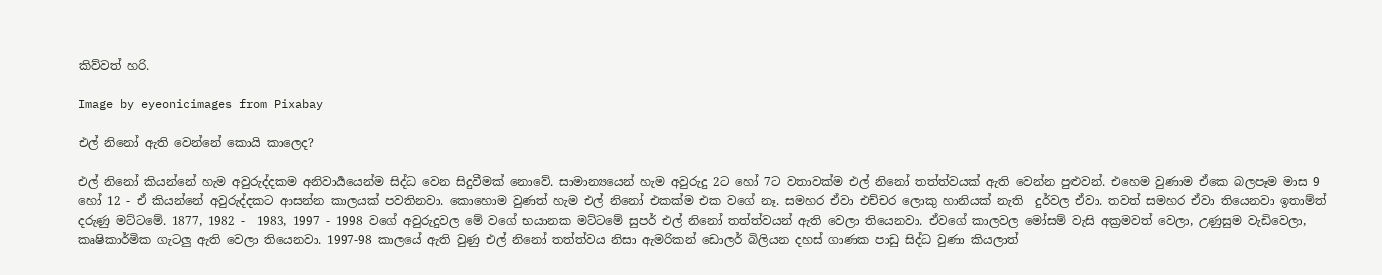කිව්වත් හරි.

Image by eyeonicimages from Pixabay

එල් නිනෝ ඇති වෙන්නේ කොයි කාලෙද?

එල් නිනෝ කියන්නේ හැම අවුරුද්දකම අනිවාර්‍යයෙන්ම සිද්ධ වෙන සිදුවීමක් නොවේ. සාමාන්‍යයෙන් හැම අවුරුදු 2ට හෝ 7ට වතාවක්ම එල් නිනෝ තත්ත්වයක් ඇති වෙන්න පුළුවන්. එහෙම වුණාම ඒකෙ බලපෑම මාස 9 හෝ 12 - ඒ කියන්නේ අවුරුද්දකට ආසන්න කාලයක් පවතිනවා. කොහොම වුණත් හැම එල් නිනෝ එකක්ම එක වගේ නෑ. සමහර ඒවා එච්චර ලොකු හානියක් නැති  දුර්වල ඒවා. තවත් සමහර ඒවා තියෙනවා ඉතාම්ත් දරුණු මට්ටමේ. 1877, 1982 -  1983, 1997 - 1998 වගේ අවුරුදුවල මේ වගේ භයානක මට්ටමේ සුපර් එල් නිනෝ තත්ත්වයන් ඇති වෙලා තියෙනවා. ඒවගේ කාලවල මෝසම් වැසි අක්‍රමවත් වෙලා, උණුසුම වැඩිවෙලා, කෘෂිකාර්මික ගැටලු ඇති වෙලා තියෙනවා. 1997-98 කාලයේ ඇති වුණු එල් නිනෝ තත්ත්වය නිසා ඇමරිකන් ඩොලර් බිලියන දහස් ගාණක පාඩු සිද්ධ වුණා කියලාත්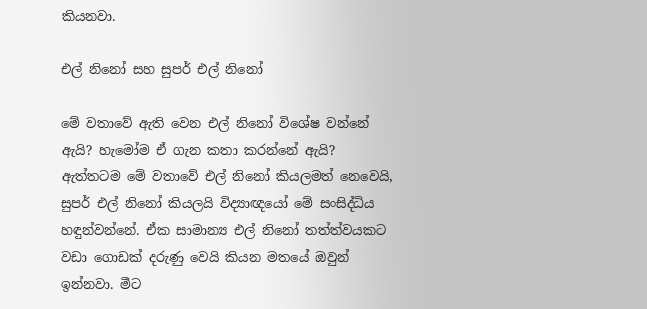කියනවා.

එල් නිනෝ සහ සුපර් එල් නිනෝ

මේ වතාවේ ඇති වෙන එල් නිනෝ විශේෂ වන්නේ ඇයි? හැමෝම ඒ ගැන කතා කරන්නේ ඇයි? ඇත්තටම මේ වතාවේ එල් නිනෝ කියලමත් නෙවෙයි, සුපර් එල් නිනෝ කියලයි විද්‍යාඥයෝ මේ සංසිද්ධිය හඳුන්වන්නේ. ඒක සාමාන්‍ය එල් නිනෝ තත්ත්වයකට වඩා ගොඩක් දරුණු වෙයි කියන මතයේ ඔවුන් ඉන්නවා. මීට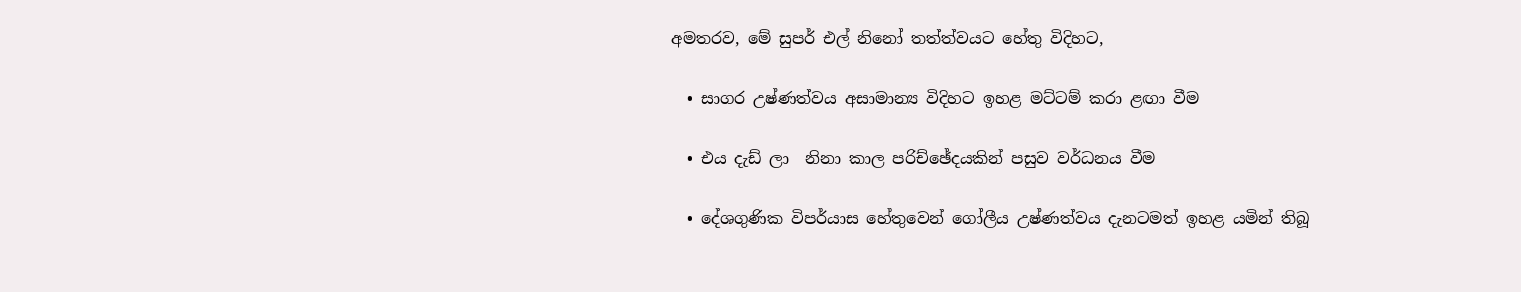අමතරව, මේ සුපර් එල් නිනෝ තත්ත්වයට හේතු විදිහට,

  • සාගර උෂ්ණත්වය අසාමාන්‍ය විදිහට ඉහළ මට්ටම් කරා ළඟා වීම

  • එය දැඩ් ලා  නිනා කාල පරිච්ඡේදයකින් පසුව වර්ධනය වීම

  • දේශගුණික විපර්යාස හේතුවෙන් ගෝලීය උෂ්ණත්වය දැනටමත් ඉහළ යමින් තිබූ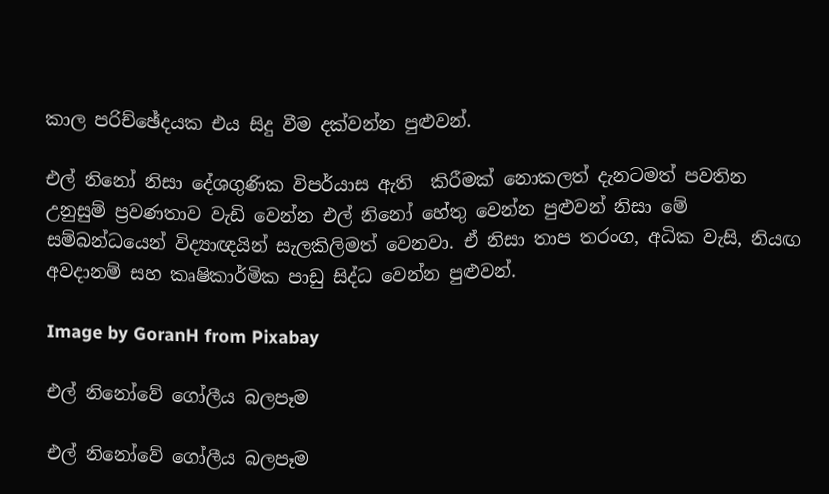කාල පරිච්ඡේදයක එය සිදු වීම දක්වන්න පුළුවන්.

එල් නිනෝ නිසා දේශගුණික විපර්යාස ඇති  කිරීමක් නොකලත් දැනටමත් පවතින උනුසුම් ප්‍රවණතාව වැඩි වෙන්න එල් නිනෝ හේතු වෙන්න පුළුවන් නිසා මේ සම්බන්ධයෙන් විද්‍යාඥයින් සැලකිලිමත් වෙනවා. ඒ නිසා තාප තරංග, අධික වැසි, නියඟ අවදානම් සහ කෘෂිකාර්මික පාඩු සිද්ධ වෙන්න පුළුවන්.

Image by GoranH from Pixabay

එල් නිනෝවේ ගෝලීය බලපෑම

එල් නිනෝවේ ගෝලීය බලපෑම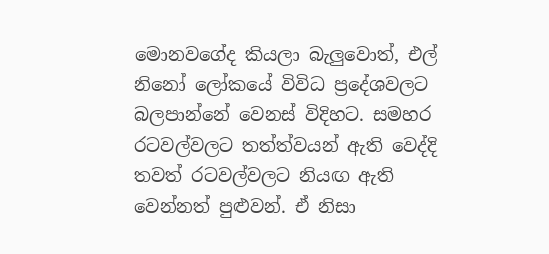මොනවගේද කියලා බැලුවොත්, එල් නිනෝ ලෝකයේ විවිධ ප්‍රදේශවලට බලපාන්නේ වෙනස් විදිහට. සමහර රටවල්වලට තත්ත්වයන් ඇති වෙද්දි තවත් රටවල්වලට නියඟ ඇති වෙන්නත් පුළුවන්. ඒ නිසා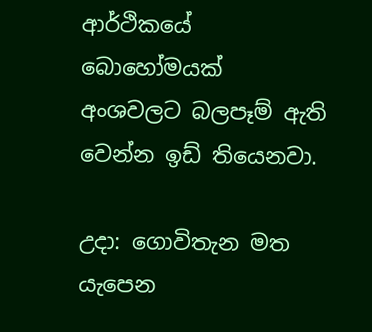ආර්ථිකයේ බොහෝමයක් අංශවලට බලපෑම් ඇති වෙන්න ඉඩ් තියෙනවා.

උදා: ගොවිතැන මත යැපෙන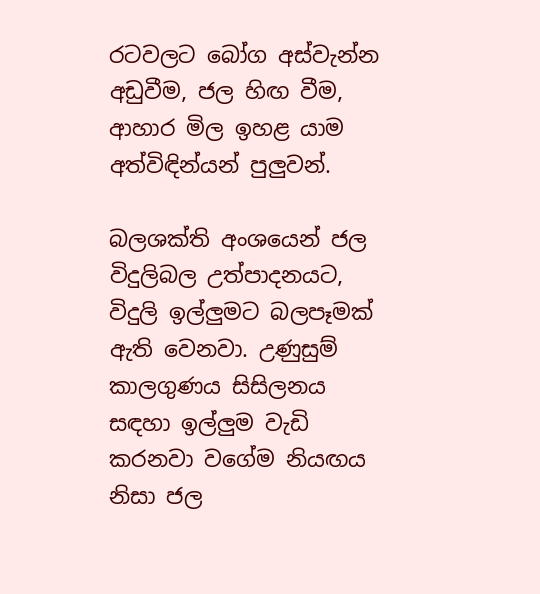රටවලට බෝග අස්වැන්න අඩුවීම, ජල හිඟ වීම,  ආහාර මිල ඉහළ යාම අත්විඳින්යන් පුලුවන්.

බලශක්ති අංශයෙන් ජල විදුලිබල උත්පාදනයට, විදුලි ඉල්ලුමට බලපෑමක් ඇති වෙනවා. උණුසුම් කාලගුණය සිසිලනය සඳහා ඉල්ලුම වැඩි කරනවා වගේම නියඟය නිසා ජල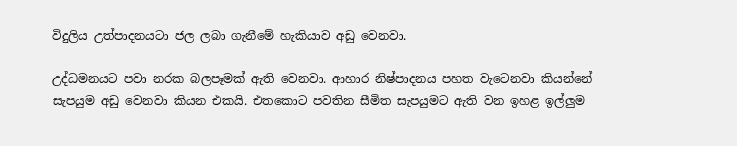විදුලිය උත්පාදනයටා ජල ලබා ගැනීමේ හැකියාව අඩු වෙනවා.

උද්ධමනයට පවා නරක බලපෑමක් ඇති වෙනවා. ආහාර නිෂ්පාදනය පහත වැටෙනවා කියන්නේ සැපයුම අඩු වෙනවා කියන එකයි. එතකොට පවතින සීමිත සැපයුමට ඇති වන ඉහළ ඉල්ලුම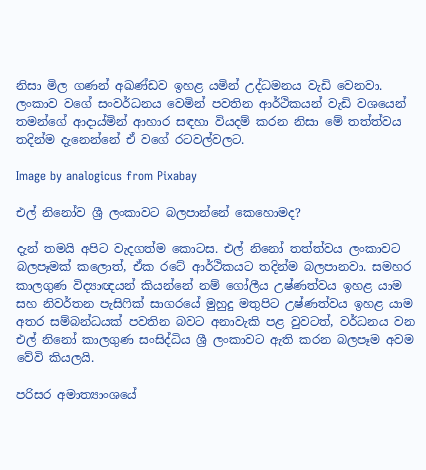නිසා මිල ගණන් අඛණ්ඩව ඉහළ යමින් උද්ධමනය වැඩි වෙනවා. ලංකාව වගේ සංවර්ධනය වෙමින් පවතින ආර්ථිකයන් වැඩි වශයෙන් තමන්ගේ ආදාය්මින් ආහාර සඳහා වියදම් කරන නිසා මේ තත්ත්වය තදින්ම දැනෙන්නේ ඒ වගේ රටවල්වලට.

Image by analogicus from Pixabay

එල් නිනෝව ශ්‍රී ලංකාවට බලපාන්නේ කෙහොමද?

දැන් තමයි අපිට වැදගත්ම කොටස. එල් නිනෝ තත්ත්වය ලංකාවට බලපෑමක් කලොත්, ඒක රටේ ආර්ථිකයට තදින්ම බලපානවා. සමහර කාලගුණ විද්‍යාඥයන් කියන්නේ නම් ගෝලීය උෂ්ණත්වය ඉහළ යාම සහ නිවර්තන පැසිෆික් සාගරයේ මුහුදු මතුපිට උෂ්ණත්වය ඉහළ යාම අතර සම්බන්ධයක් පවතින බවට අනාවැකි පළ වුවටත්, වර්ධනය වන එල් නිනෝ කාලගුණ සංසිද්ධිය ශ්‍රී ලංකාවට ඇති කරන බලපෑම අවම වේවි කියලයි.

පරිසර අමාත්‍යාංශයේ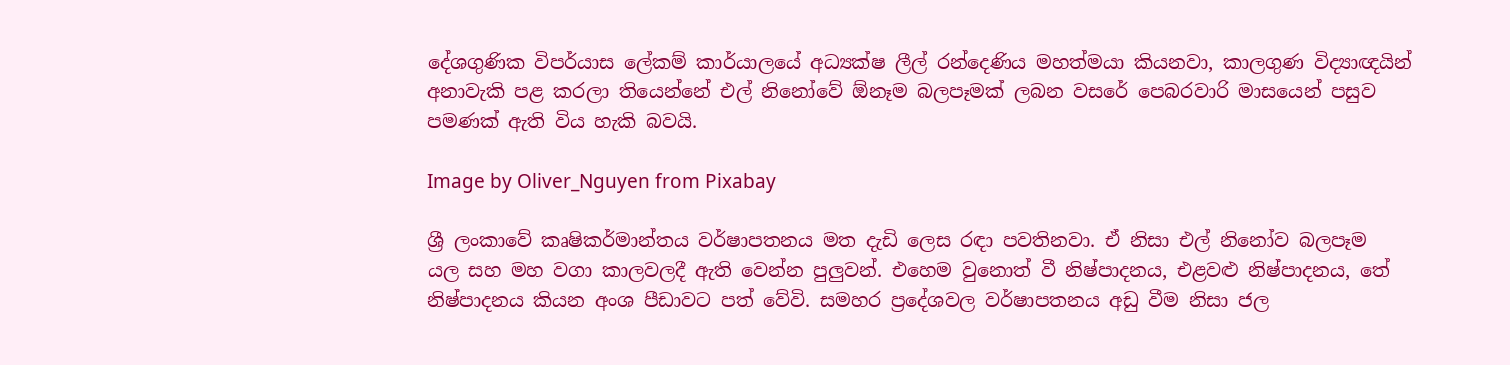දේශගුණික විපර්යාස ලේකම් කාර්යාලයේ අධ්‍යක්ෂ ලීල් රන්දෙණිය මහත්මයා කියනවා, කාලගුණ විද්‍යාඥයින් අනාවැකි පළ කරලා තියෙන්නේ එල් නිනෝවේ ඕනෑම බලපෑමක් ලබන වසරේ පෙබරවාරි මාසයෙන් පසුව පමණක් ඇති විය හැකි බවයි.

Image by Oliver_Nguyen from Pixabay

ශ්‍රී ලංකාවේ කෘෂිකර්මාන්තය වර්ෂාපතනය මත දැඩි ලෙස රඳා පවතිනවා. ඒ නිසා එල් නිනෝව බලපෑම  යල සහ මහ වගා කාලවලදී ඇති වෙන්න පුලුවන්. එහෙම වුනොත් වී නිෂ්පාදනය, එළවළු නිෂ්පාදනය, තේ නිෂ්පාදනය කියන අංශ පීඩාවට පත් වේවි. සමහර ප්‍රදේශවල වර්ෂාපතනය අඩු වීම නිසා ජල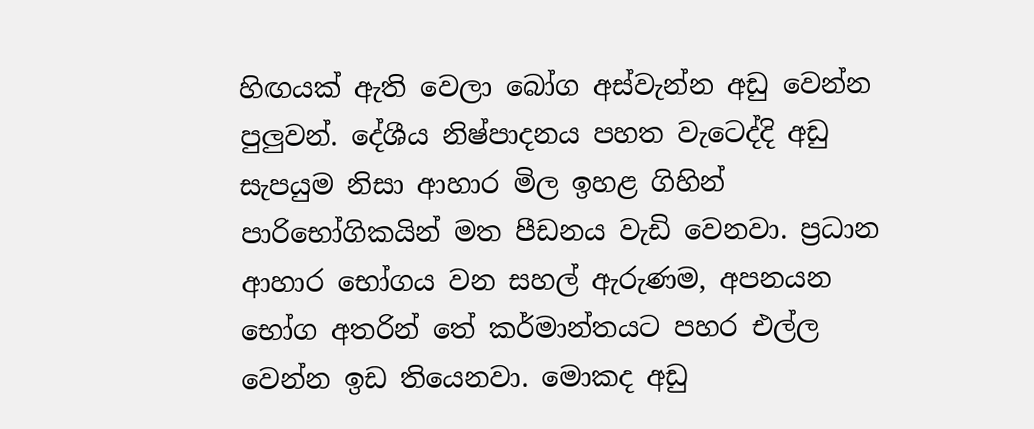හිඟයක් ඇති වෙලා බෝග අස්වැන්න අඩු වෙන්න පුලුවන්. දේශීය නිෂ්පාදනය පහත වැටෙද්දි අඩු සැපයුම නිසා ආහාර මිල ඉහළ ගිහින් පාරිභෝගිකයින් මත පීඩනය වැඩි වෙනවා. ප්‍රධාන ආහාර භෝගය වන සහල් ඇරුණම, අපනයන භෝග අතරින් තේ කර්මාන්තයට පහර එල්ල වෙන්න ඉඩ තියෙනවා. මොකද අඩු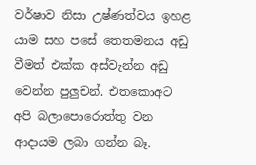වර්ෂාව නිසා උෂ්ණත්වය ඉහළ යාම සහ පසේ තෙතමනය අඩු වීමත් එක්ක අස්වැන්න අඩු වෙන්න පුලුචන්. එතකොඅට අපි බලාපොරොත්තු වන ආදායම ලබා ගන්න බෑ.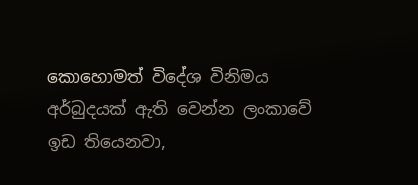කොහොමත් විදේශ විනිමය අර්බුදයක් ඇති වෙන්න ලංකාවේ ඉඩ තියෙනවා,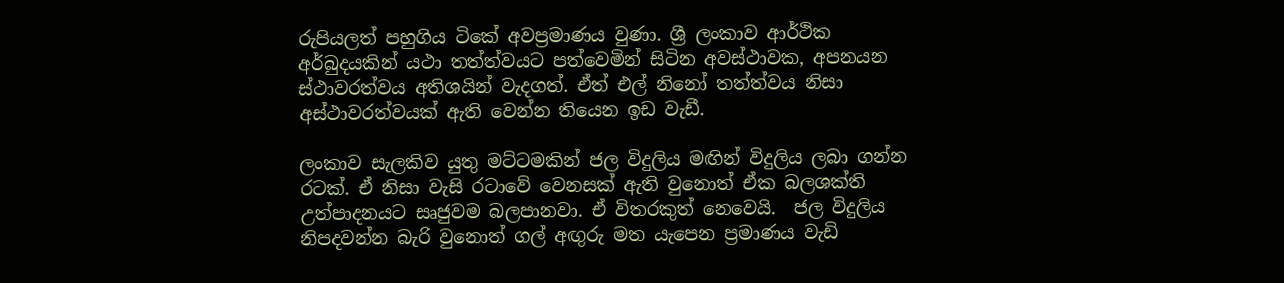රුපියලත් පහුගිය ටිකේ අවප්‍රමාණය වුණා. ශ්‍රී ලංකාව ආර්ථික අර්බුදයකින් යථා තත්ත්වයට පත්වෙමින් සිටින අවස්ථාවක, අපනයන ස්ථාවරත්වය අතිශයින් වැදගත්. ඒත් එල් නිනෝ තත්ත්වය නිසා අස්ථාවරත්වයක් ඇති වෙන්න තියෙන ඉඩ වැඩී.

ලංකාව සැලකිව යුතු මට්ටමකින් ජල විදුලිය මඟින් විදුලිය ලබා ගන්න රටක්. ඒ නිසා වැසි රටාවේ වෙනසක් ඇති වුනොත් ඒක බලශක්ති උත්පාදනයට සෘජුවම බලපානවා. ඒ විතරකුත් නෙවෙයි.  ජල විදුලිය නිපදවන්න බැරි වුනොත් ගල් අඟුරු මත යැපෙන ප්‍රමාණය වැඩි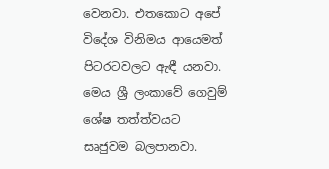වෙනවා. එතකොට අපේ විදේශ විනිමය ආයෙමත් පිටරටවලට ඇඳී යනවා.  මෙය ශ්‍රී ලංකාවේ ගෙවුම් ශේෂ තත්ත්වයට සෘජුවම බලපානවා.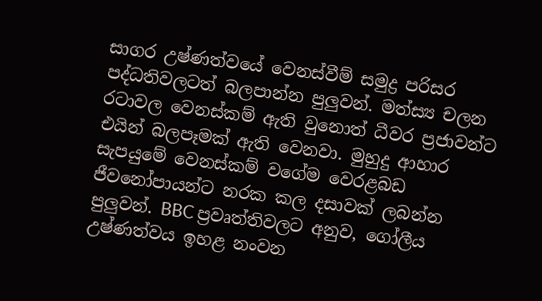සාගර උෂ්ණත්වයේ වෙනස්වීම් සමුද්‍ර පරිසර පද්ධතිවලටත් බලපාන්න පුලුවන්. මත්ස්‍ය චලන රටාවල වෙනස්කම් ඇති වුනොත් ධීවර ප්‍රජාවන්ට එයින් බලපෑමක් ඇති වෙනවා. මුහුදු ආහාර සැපයුමේ වෙනස්කම් වගේම වෙරළබඩ ජීවනෝපායන්ට නරක කල දසාවක් ලබන්න පුලුවන්. BBC ප්‍රවෘත්තිවලට අනුව, ගෝලීය උෂ්ණත්වය ඉහළ නංවන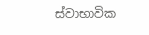ස්වාභාවික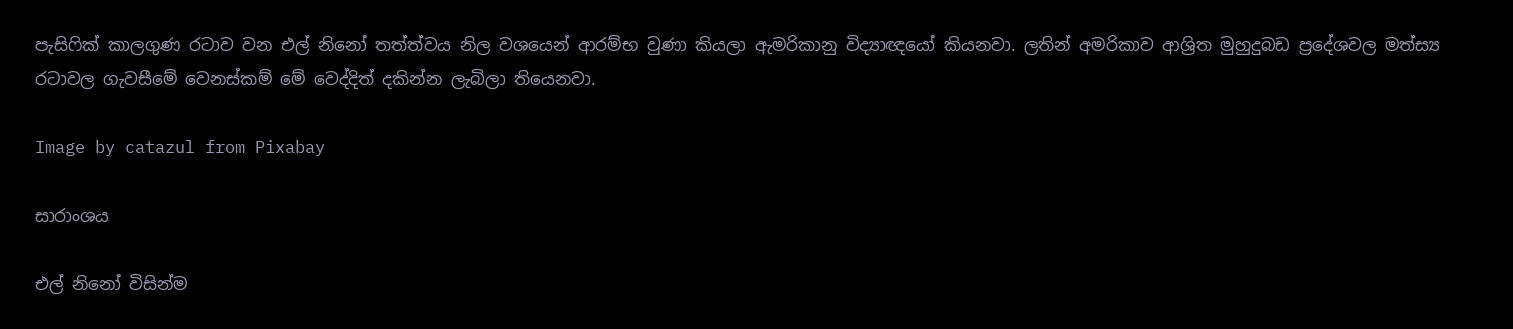පැසිෆික් කාලගුණ රටාව වන එල් නිනෝ තත්ත්වය නිල වශයෙන් ආරම්භ වුණා කියලා ඇමරිකානු විද්‍යාඥයෝ කියනවා. ලතින් අමරිකාව ආශ්‍රිත මුහුදුබඩ ප්‍රදේශවල මත්ස්‍ය රටාවල ගැවසීමේ වෙනස්කම් මේ වෙද්දිත් දකින්න ලැබිලා තියෙනවා.

Image by catazul from Pixabay

සාරාංශය

එල් නිනෝ විසින්ම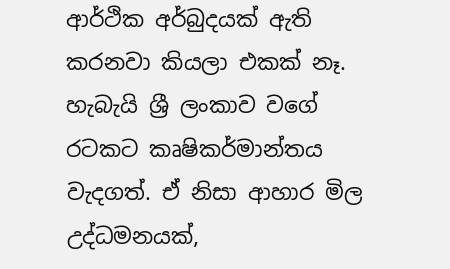ආර්ථික අර්බුදයක් ඇති කරනවා කියලා එකක් නෑ. හැබැයි ශ්‍රී ලංකාව වගේ  රටකට කෘෂිකර්මාන්තය වැදගත්. ඒ නිසා ආහාර මිල උද්ධමනයක්,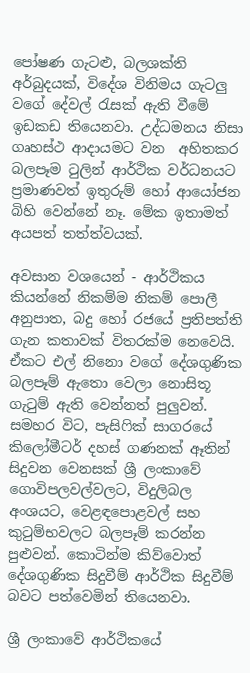පෝෂණ ගැටළු, බලශක්ති අර්බුදයක්, විදේශ විනිමය ගැටලු වගේ දේවල් රැසක් ඇති වීමේ ඉඩකඩ තියෙනවා. උද්ධමනය නිසා ගෘහස්ථ ආදායමට වන  අහිතකර බලපෑම ටුලින් ආර්ථික වර්ධනයට ප්‍රමාණවත් ඉතුරුම් හෝ ආයෝජන බිහි වෙන්නේ නෑ. මේක ඉතාමත් අයපත් තත්ත්වයක්.

අවසාන වශයෙන් - ආර්ථිකය කියන්නේ නිකම්ම නිකම් පොලී අනුපාත, බදු හෝ රජයේ ප්‍රතිපත්ති ගැන කතාවක් විතරක්ම නෙවෙයි. ඒකට එල් නිනො වගේ දේශගුණික බලපෑම් ඇතො වෙලා නොසිතූ ගැටුම් ඇති වෙන්නත් පුලුවන්. සමහර විට, පැසිෆික් සාගරයේ කිලෝමීටර් දහස් ගණනක් ඈතින් සිදුවන වෙනසක් ශ්‍රී ලංකාවේ ගොවිපලවල්වලට, විදුලිබල අංශයට, වෙළඳපොළවල් සහ කුටුම්භවලට බලපෑම් කරන්න පුළුවන්. කොටින්ම කිව්වොත් දේශගුණික සිදුවීම් ආර්ථික සිදුවීම් බවට පත්වෙමින් තියෙනවා.

ශ්‍රී ලංකාවේ ආර්ථිකයේ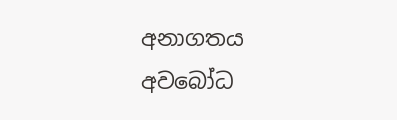අනාගතය අවබෝධ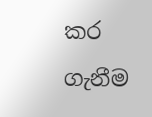කර ගැනීම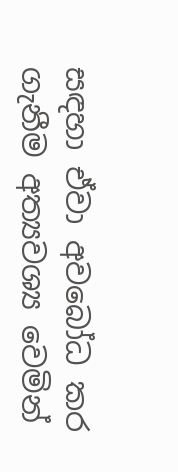සඳහා ඒවා අවබෝධ කර ගැනීම අත්‍යවශ්‍ය වෙමින්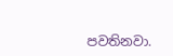පවතිනවා.